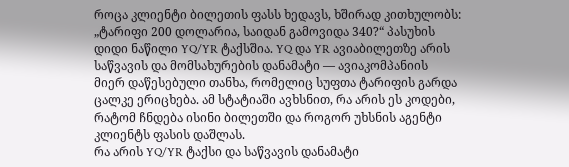როცა კლიენტი ბილეთის ფასს ხედავს, ხშირად კითხულობს: „ტარიფი 200 დოლარია, საიდან გამოვიდა 340?“ პასუხის დიდი ნაწილი YQ/YR ტაქსშია. YQ და YR ავიაბილეთზე არის საწვავის და მომსახურების დანამატი — ავიაკომპანიის მიერ დაწესებული თანხა, რომელიც სუფთა ტარიფის გარდა ცალკე ერიცხება. ამ სტატიაში ავხსნით, რა არის ეს კოდები, რატომ ჩნდება ისინი ბილეთში და როგორ უხსნის აგენტი კლიენტს ფასის დაშლას.
რა არის YQ/YR ტაქსი და საწვავის დანამატი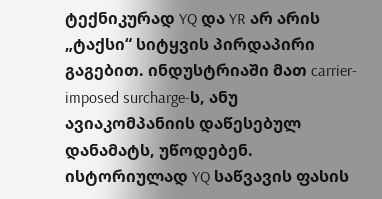ტექნიკურად YQ და YR არ არის „ტაქსი“ სიტყვის პირდაპირი გაგებით. ინდუსტრიაში მათ carrier-imposed surcharge-ს, ანუ ავიაკომპანიის დაწესებულ დანამატს, უწოდებენ. ისტორიულად YQ საწვავის ფასის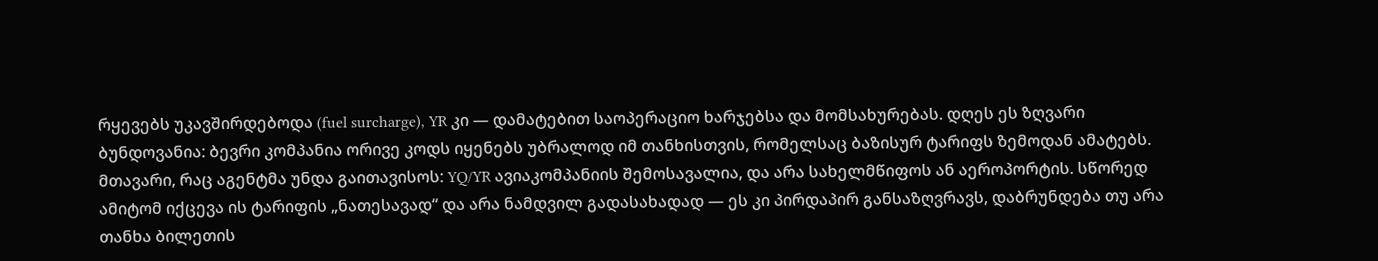რყევებს უკავშირდებოდა (fuel surcharge), YR კი — დამატებით საოპერაციო ხარჯებსა და მომსახურებას. დღეს ეს ზღვარი ბუნდოვანია: ბევრი კომპანია ორივე კოდს იყენებს უბრალოდ იმ თანხისთვის, რომელსაც ბაზისურ ტარიფს ზემოდან ამატებს.
მთავარი, რაც აგენტმა უნდა გაითავისოს: YQ/YR ავიაკომპანიის შემოსავალია, და არა სახელმწიფოს ან აეროპორტის. სწორედ ამიტომ იქცევა ის ტარიფის „ნათესავად“ და არა ნამდვილ გადასახადად — ეს კი პირდაპირ განსაზღვრავს, დაბრუნდება თუ არა თანხა ბილეთის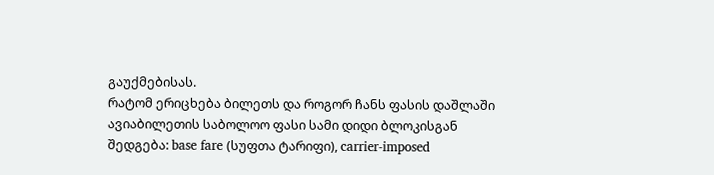გაუქმებისას.
რატომ ერიცხება ბილეთს და როგორ ჩანს ფასის დაშლაში
ავიაბილეთის საბოლოო ფასი სამი დიდი ბლოკისგან შედგება: base fare (სუფთა ტარიფი), carrier-imposed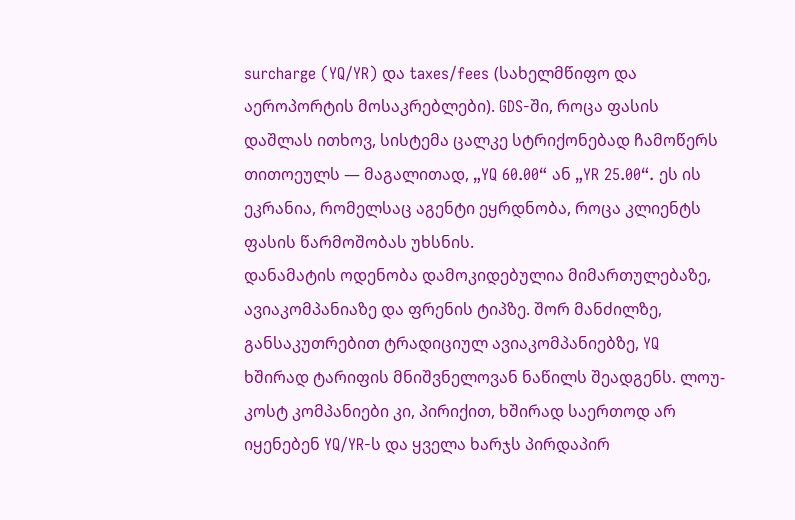surcharge (YQ/YR) და taxes/fees (სახელმწიფო და აეროპორტის მოსაკრებლები). GDS-ში, როცა ფასის დაშლას ითხოვ, სისტემა ცალკე სტრიქონებად ჩამოწერს თითოეულს — მაგალითად, „YQ 60.00“ ან „YR 25.00“. ეს ის ეკრანია, რომელსაც აგენტი ეყრდნობა, როცა კლიენტს ფასის წარმოშობას უხსნის.
დანამატის ოდენობა დამოკიდებულია მიმართულებაზე, ავიაკომპანიაზე და ფრენის ტიპზე. შორ მანძილზე, განსაკუთრებით ტრადიციულ ავიაკომპანიებზე, YQ ხშირად ტარიფის მნიშვნელოვან ნაწილს შეადგენს. ლოუ-კოსტ კომპანიები კი, პირიქით, ხშირად საერთოდ არ იყენებენ YQ/YR-ს და ყველა ხარჯს პირდაპირ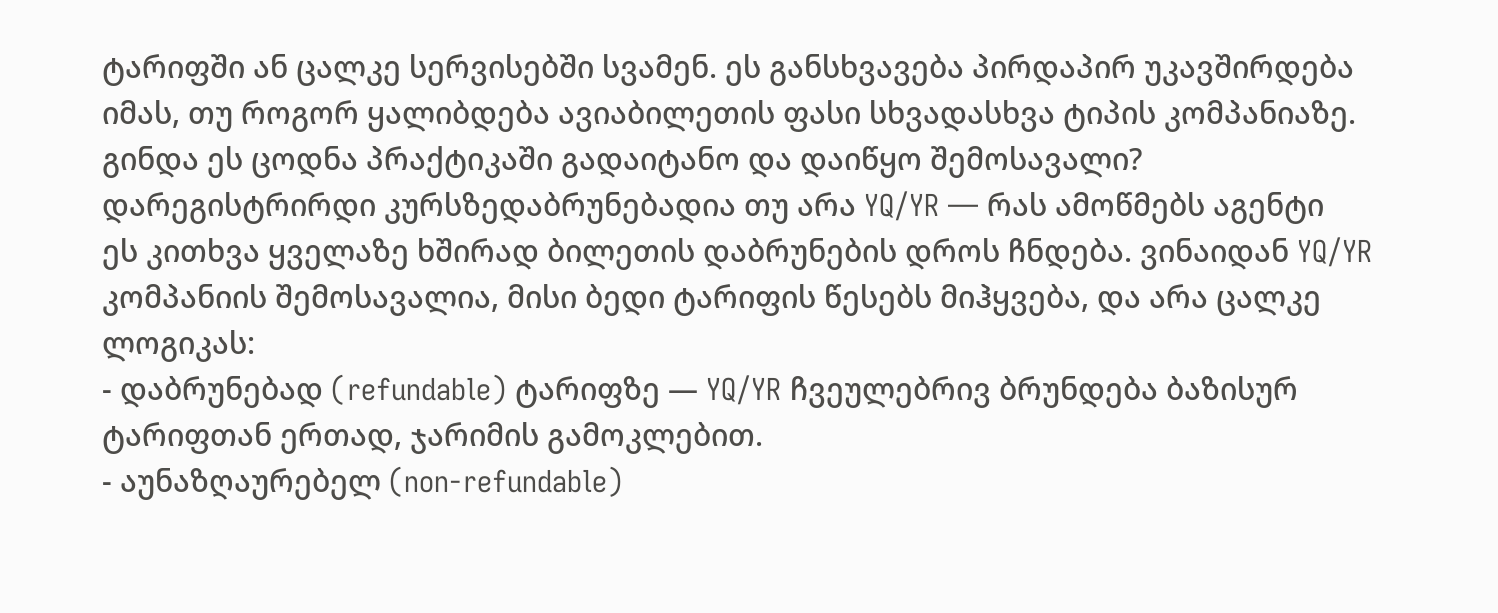ტარიფში ან ცალკე სერვისებში სვამენ. ეს განსხვავება პირდაპირ უკავშირდება იმას, თუ როგორ ყალიბდება ავიაბილეთის ფასი სხვადასხვა ტიპის კომპანიაზე.
გინდა ეს ცოდნა პრაქტიკაში გადაიტანო და დაიწყო შემოსავალი?
დარეგისტრირდი კურსზედაბრუნებადია თუ არა YQ/YR — რას ამოწმებს აგენტი
ეს კითხვა ყველაზე ხშირად ბილეთის დაბრუნების დროს ჩნდება. ვინაიდან YQ/YR კომპანიის შემოსავალია, მისი ბედი ტარიფის წესებს მიჰყვება, და არა ცალკე ლოგიკას:
- დაბრუნებად (refundable) ტარიფზე — YQ/YR ჩვეულებრივ ბრუნდება ბაზისურ ტარიფთან ერთად, ჯარიმის გამოკლებით.
- აუნაზღაურებელ (non-refundable)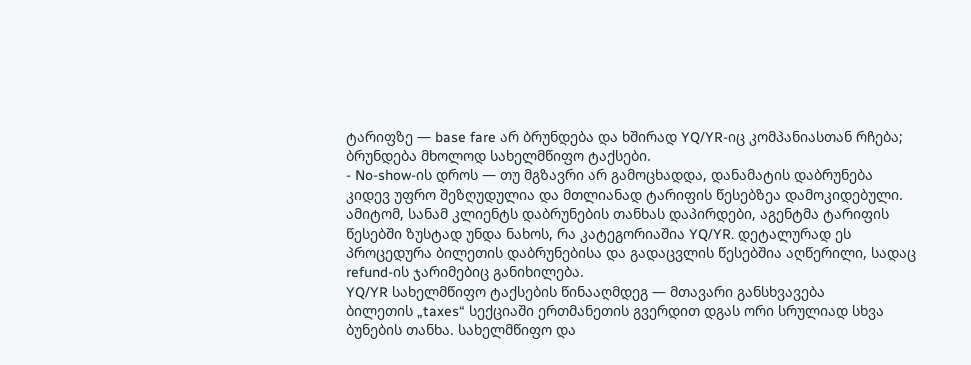ტარიფზე — base fare არ ბრუნდება და ხშირად YQ/YR-იც კომპანიასთან რჩება; ბრუნდება მხოლოდ სახელმწიფო ტაქსები.
- No-show-ის დროს — თუ მგზავრი არ გამოცხადდა, დანამატის დაბრუნება კიდევ უფრო შეზღუდულია და მთლიანად ტარიფის წესებზეა დამოკიდებული.
ამიტომ, სანამ კლიენტს დაბრუნების თანხას დაპირდები, აგენტმა ტარიფის წესებში ზუსტად უნდა ნახოს, რა კატეგორიაშია YQ/YR. დეტალურად ეს პროცედურა ბილეთის დაბრუნებისა და გადაცვლის წესებშია აღწერილი, სადაც refund-ის ჯარიმებიც განიხილება.
YQ/YR სახელმწიფო ტაქსების წინააღმდეგ — მთავარი განსხვავება
ბილეთის „taxes“ სექციაში ერთმანეთის გვერდით დგას ორი სრულიად სხვა ბუნების თანხა. სახელმწიფო და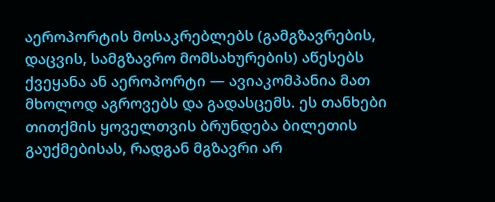აეროპორტის მოსაკრებლებს (გამგზავრების, დაცვის, სამგზავრო მომსახურების) აწესებს ქვეყანა ან აეროპორტი — ავიაკომპანია მათ მხოლოდ აგროვებს და გადასცემს. ეს თანხები თითქმის ყოველთვის ბრუნდება ბილეთის გაუქმებისას, რადგან მგზავრი არ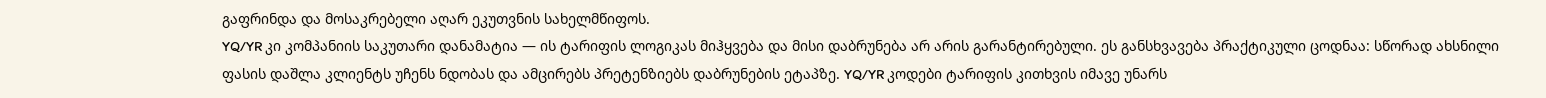გაფრინდა და მოსაკრებელი აღარ ეკუთვნის სახელმწიფოს.
YQ/YR კი კომპანიის საკუთარი დანამატია — ის ტარიფის ლოგიკას მიჰყვება და მისი დაბრუნება არ არის გარანტირებული. ეს განსხვავება პრაქტიკული ცოდნაა: სწორად ახსნილი ფასის დაშლა კლიენტს უჩენს ნდობას და ამცირებს პრეტენზიებს დაბრუნების ეტაპზე. YQ/YR კოდები ტარიფის კითხვის იმავე უნარს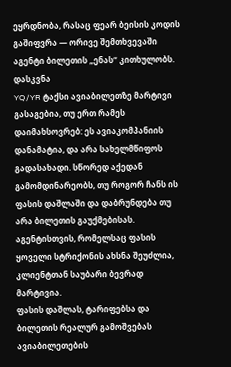ეყრდნობა, რასაც ფეარ ბეისის კოდის გაშიფვრა — ორივე შემთხვევაში აგენტი ბილეთის „ენას“ კითხულობს.
დასკვნა
YQ/YR ტაქსი ავიაბილეთზე მარტივი გასაგებია, თუ ერთ რამეს დაიმახსოვრებ: ეს ავიაკომპანიის დანამატია, და არა სახელმწიფოს გადასახადი. სწორედ აქედან გამომდინარეობს, თუ როგორ ჩანს ის ფასის დაშლაში და დაბრუნდება თუ არა ბილეთის გაუქმებისას. აგენტისთვის, რომელსაც ფასის ყოველი სტრიქონის ახსნა შეუძლია, კლიენტთან საუბარი ბევრად მარტივია.
ფასის დაშლას, ტარიფებსა და ბილეთის რეალურ გამოშვებას ავიაბილეთების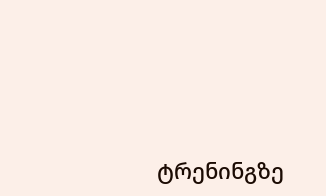ტრენინგზე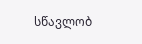სწავლობ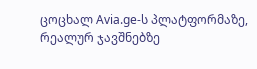ცოცხალ Avia.ge-ს პლატფორმაზე, რეალურ ჯავშნებზე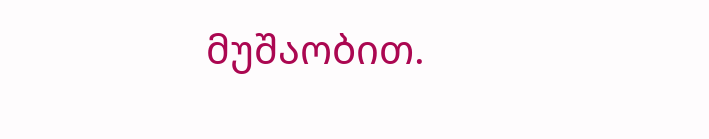მუშაობით.